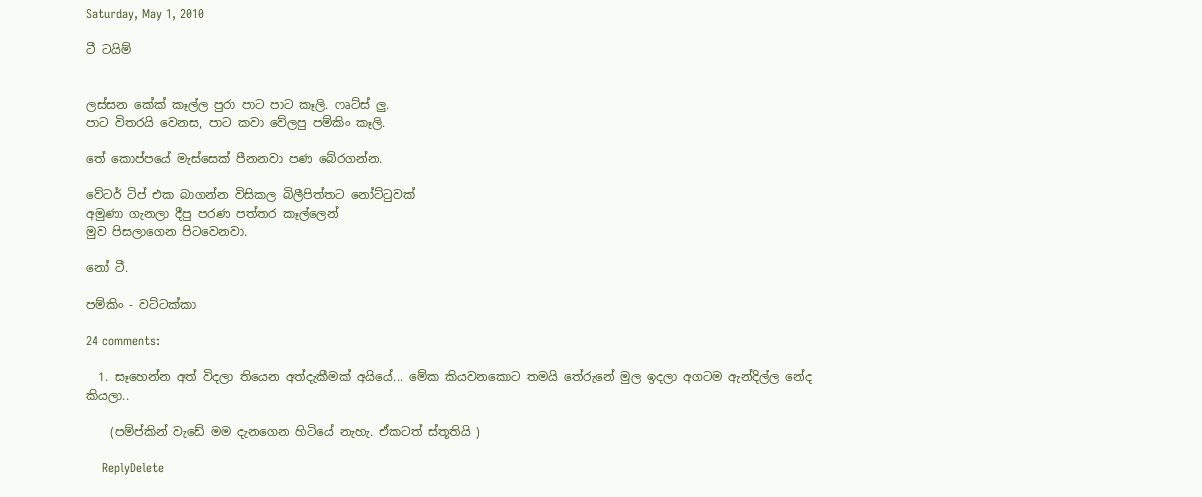Saturday, May 1, 2010

ටී ටයිම්


ලස්සන කේක් කෑල්ල පුරා පාට පාට කෑලි. ෆෘට්ස් ලු.
පාට විතරයි වෙනස, පාට කවා වේලපු පම්කිං කෑලි.

තේ කොප්පයේ මැස්සෙක් පීනනවා පණ බේරගන්න.

වේටර් ටිප් එක බාගන්න විසිකල බිලීපිත්තට නෝට්ටුවක්
අමුණා ගැනලා දීපු පරණ පත්තර කෑල්ලෙන්
මුව පිසලාගෙන පිටවෙනවා.

නෝ ටී.

පම්කිං - වට්ටක්කා

24 comments:

  1. සෑහෙන්න අත් විදලා තියෙන අත්දැකීමක් අයියේ... මේක කියවනකොට තමයි තේරුනේ මුල ඉදලා අගටම ඇන්දිල්ල නේද කියලා..

    (පම්ප්කින් වැඩේ මම දැනගෙන හිටියේ නැහැ. ඒකටත් ස්තූතියි )

    ReplyDelete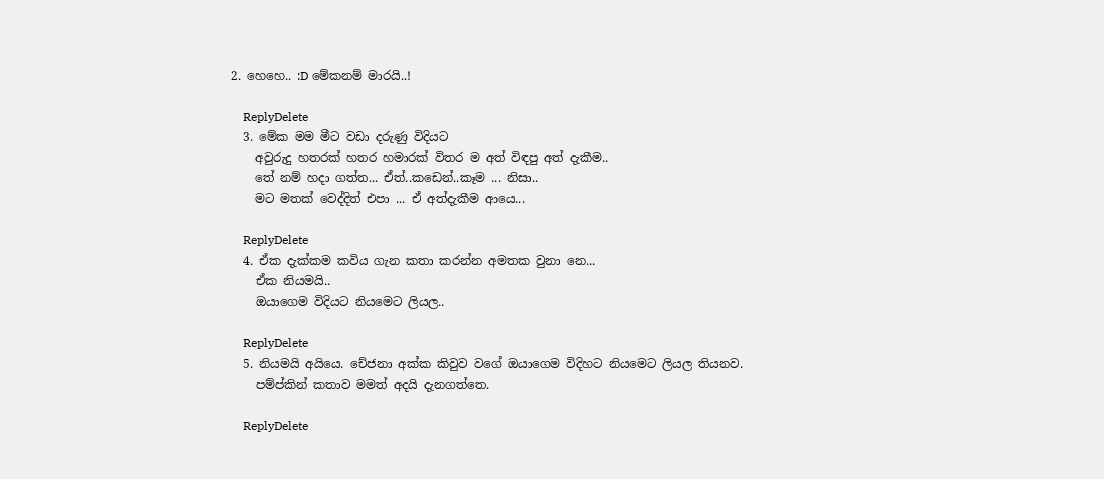2. හෙහෙ.. :D මේකනම් මාරයි..!

    ReplyDelete
  3. මේක මම මීට වඩා දරුණු විදියට
    අවුරුදු හතරක් හතර හමාරක් විතර ම අත් විඳපු අත් දැකීම..
    තේ නම් හදා ගත්ත... ඒත්..කඩෙන්..කෑම ... නිසා..
    මට මතක් වෙද්දිත් එපා ... ඒ අත්දැකීම ආයෙ...

    ReplyDelete
  4. ඒක දැක්කම කවිය ගැන කතා කරන්න අමතක වුනා නෙ...
    ඒක නියමයි..
    ඔයාගෙම විදියට නියමෙට ලියල..

    ReplyDelete
  5. නියමයි අයියෙ. චේජනා අක්ක කිවුව ‍වගේ ඔයා‍ගෙම විදිහට නියමෙට ලියල තියනව.
    පම්ප්කින් කතාව මමත් අදයි දැනගත්තෙ.

    ReplyDelete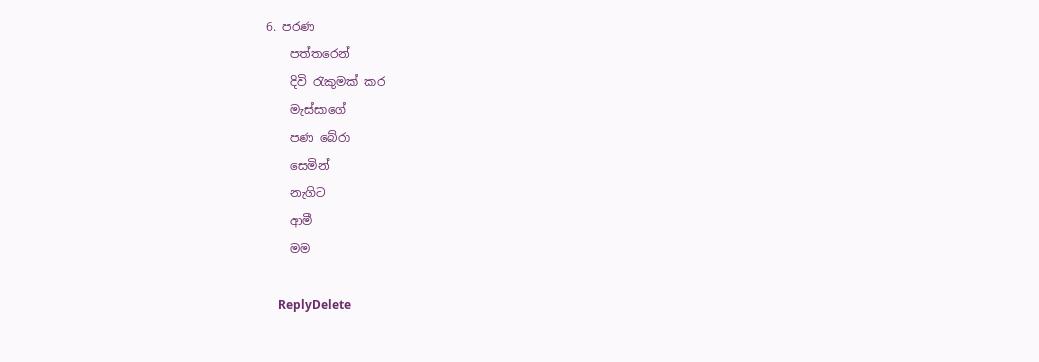6. පරණ
    පත්තරෙන්
    දිවි රැකුමක් කර
    මැස්සාගේ
    පණ බේරා
    සෙමින්
    නැගිට
    ආමී
    මම

    ReplyDelete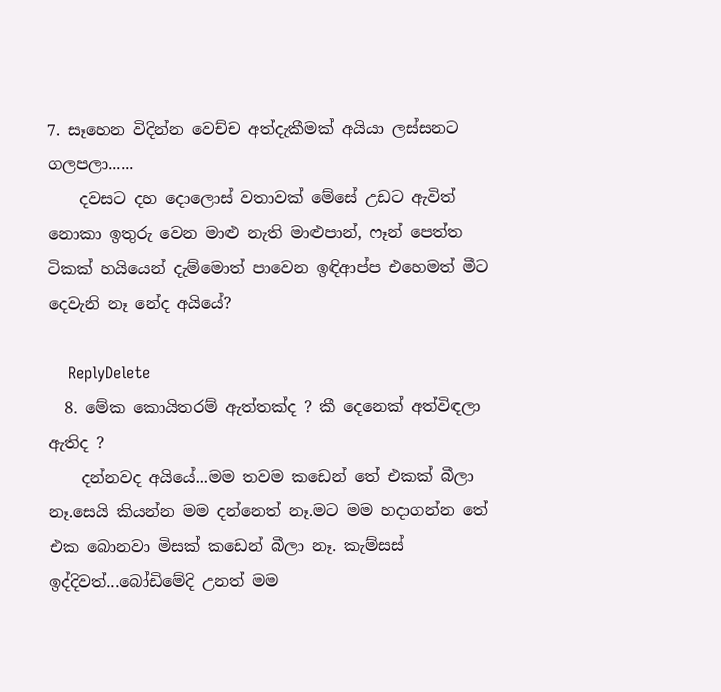7. සෑහෙන විදින්න වෙච්ච අත්දැකීමක් අයියා ලස්සනට ගලපලා......
    දවසට දහ දොලොස් වතාවක් මේසේ උඩට ඇවිත් නොකා ඉතුරු වෙන මාළු නැති මාළුපාන්, ෆෑන් පෙත්ත ටිකක් හයියෙන් දැම්මොත් පාවෙන ඉඳිආප්ප එහෙමත් මීට දෙවැනි නෑ නේද අයියේ?

    ReplyDelete
  8. මේක කොයිතරම් ඇත්තක්ද ? කී දෙනෙක් අත්විඳලා ඇතිද ?
    දන්නවද අයියේ...මම තවම කඩෙන් තේ එකක් බීලා නෑ.සෙයි කියන්න මම දන්නෙත් නෑ.මට මම හදාගන්න තේ එක බොනවා මිසක් කඩෙන් බීලා නෑ. කැම්සස් ඉද්දිවත්...බෝඩිමේදි උනත් මම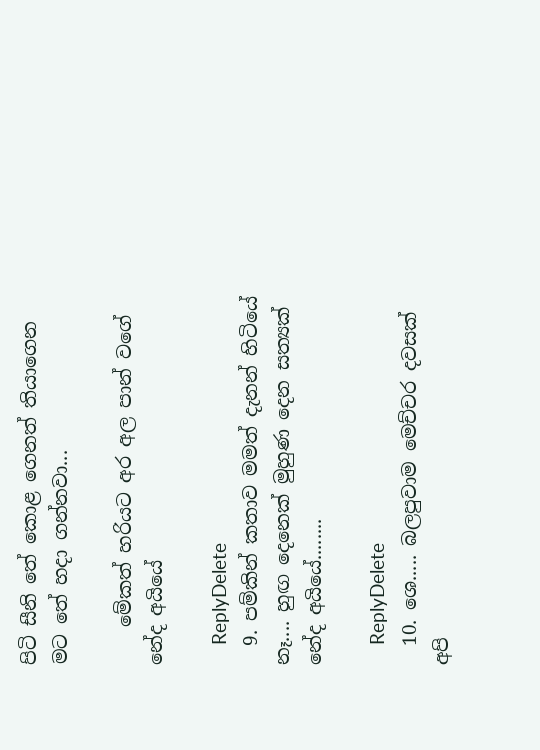පිටි සීනි තේ කොළ ගෙනත් තියාගෙන මට තේ හදා ගන්නවා...

    මේකත් හරියට අර අල පාන් වගේ නේද අයියේ

    ReplyDelete
  9. පම්කින් කතාව මමත් දැනන් හිටියේ නෑ.... හුඟ දෙනෙක් මුහුණ දෙන සත්‍යක් නේද අයියේ........

    ReplyDelete
  10. ශෙ..... බලපුවාම මෙච්චර දවසක් අපි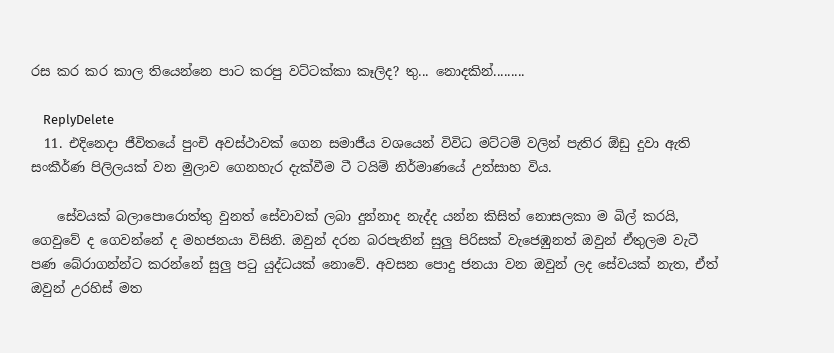රස කර කර කාල තියෙන්නෙ පාට කරපු වට්ටක්කා කෑලිද? තු... නොදකින්.........

    ReplyDelete
  11. එදිනෙදා ජීවිතයේ පුංචි අවස්ථාවක් ගෙන සමාජීය වශයෙන් විවිධ මට්ටම් වලින් පැතිර ඕඩු දුවා ඇති සංකීර්ණ පිලිලයක් වන මුලාව ගෙනහැර දැක්වීම ටී ටයිම් නිර්මාණයේ උත්සාහ විය.

    සේවයක් බලාපොරොත්තු වුනත් සේවාවක් ලබා දුන්නාද නැද්ද යන්න කිසිත් නොසලකා ම බිල් කරයි, ගෙවුවේ ද ගෙවන්නේ ද මහජනයා විසිනි. ඔවුන් දරන බරපැනින් සුලු පිරිසක් වැජෙඹුනත් ඔවුන් ඒතුලම වැටී පණ බේරාගන්න්ට කරන්නේ සුලු පටු යුද්ධයක් නොවේ. අවසන පොදු ජනයා වන ඔවුන් ලද සේවයක් නැත, ඒත් ඔවුන් උරහිස් මත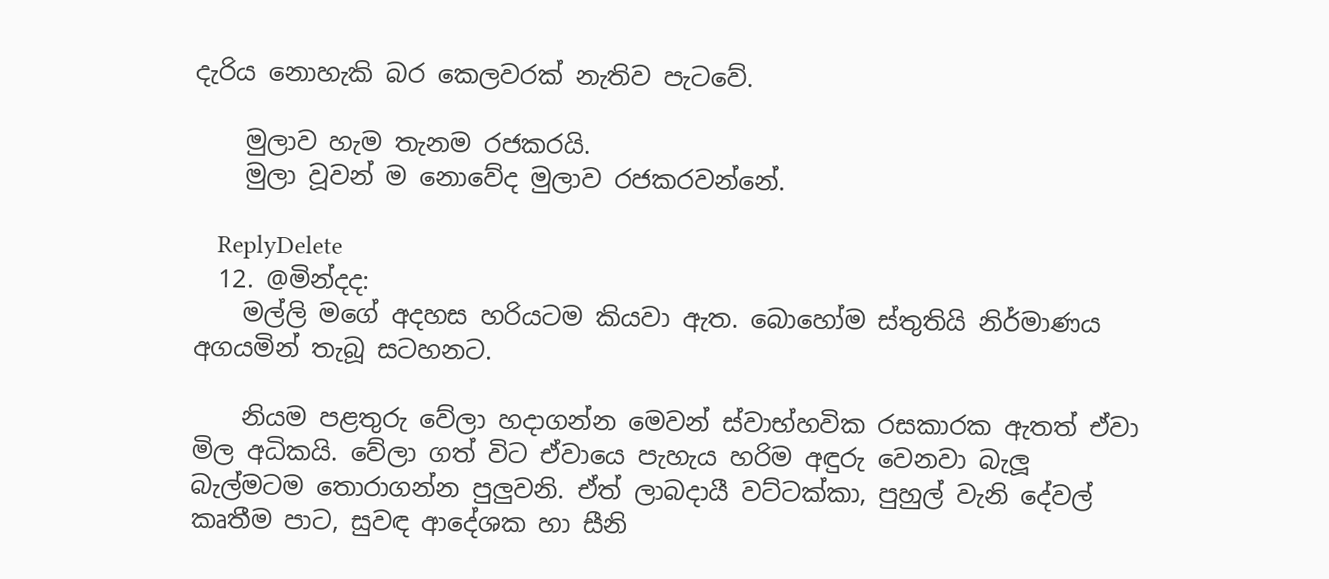දැරිය නොහැකි බර කෙලවරක් නැතිව පැටවේ.

    මුලාව හැම තැනම රජකරයි.
    මුලා වූවන් ම නොවේද මුලාව රජකරවන්නේ.

    ReplyDelete
  12. @මින්දද:
    මල්ලි මගේ අදහස හරියටම කියවා ඇත. බොහෝම ස්තුතියි නිර්මාණය අගයමින් තැබූ සටහනට.

    නියම පළතුරු වේලා හදාගන්න මෙවන් ස්වාභ්හවික රසකාරක ඇතත් ඒවා මිල අධිකයි. වේලා ගත් විට ඒවායෙ පැහැය හරිම අඳුරු වෙනවා බැලූ බැල්මටම තොරාගන්න පුලුවනි. ඒත් ලාබදායී වට්ටක්කා, පුහුල් වැනි දේවල් කෘතීම පාට, සුවඳ ආදේශක හා සීනි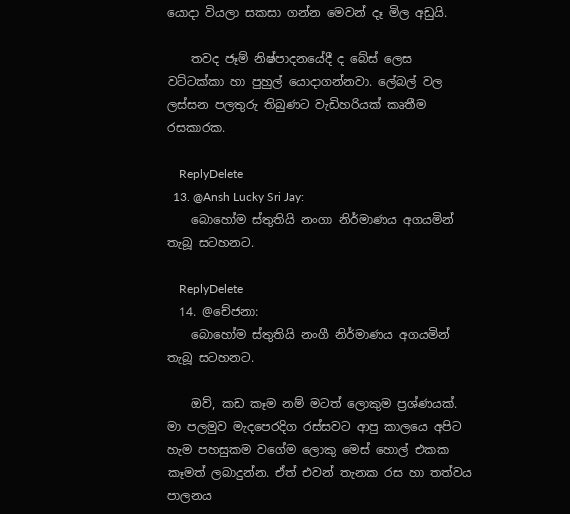යොදා වියලා සකසා ගන්න මෙවන් දෑ මිල අඩුයි.

    තවද ජෑම් නිෂ්පාදනයේදී ද බේස් ලෙස වට්ටක්කා හා පුහුල් යොදාගන්නවා. ලේබල් වල ලස්සන පලතුරු තිබුණට වැඩිහරියක් කෘතීම රසකාරක.

    ReplyDelete
  13. @Ansh Lucky Sri Jay:
    බොහෝම ස්තුතියි නංගා නිර්මාණය අගයමින් තැබූ සටහනට.

    ReplyDelete
  14. @චේජනා:
    බොහෝම ස්තුතියි නංගී නිර්මාණය අගයමින් තැබූ සටහනට.

    ඔව්, කඩ කෑම නම් මටත් ලොකුම ප්‍රශ්ණයක්. මා පලමුව මැදපෙරදිග රස්සවට ආපු කාලයෙ අපිට හැම පහසුකම වගේම ලොකු මෙස් හොල් එකක කෑමත් ලබාදුන්න. ඒත් එවන් තැනක රස හා තත්වය පාලනය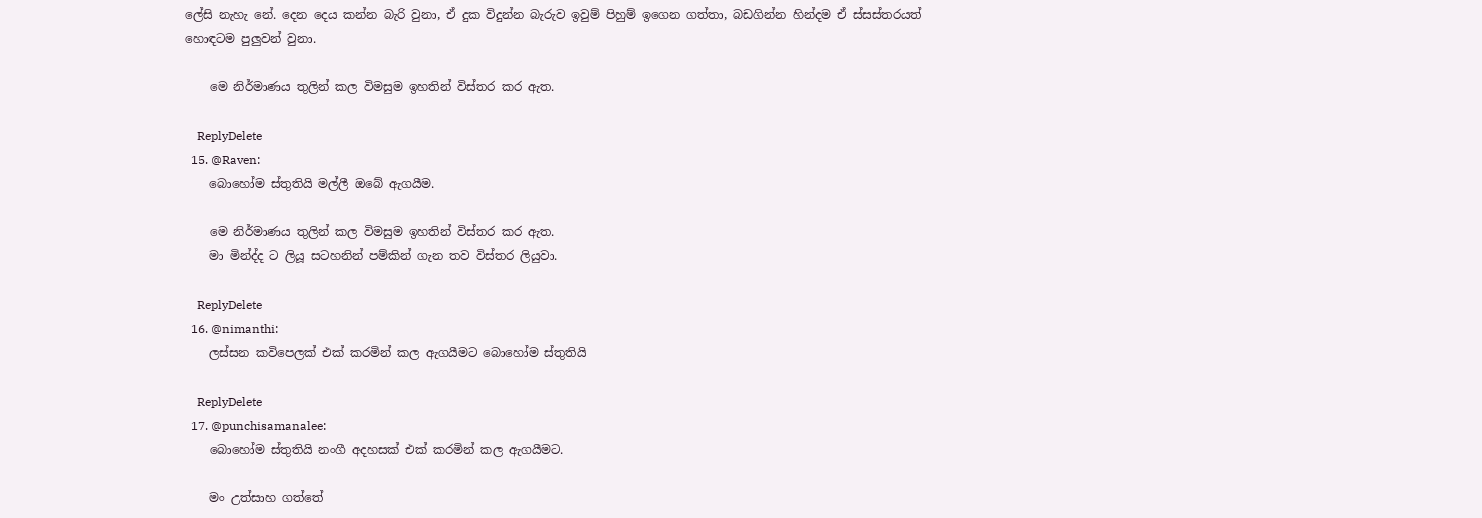ලේසි නැහැ නේ. දෙන දෙය කන්න බැරි වුනා, ඒ දුක විදුන්න බැරුව ඉවුම් පිහුම් ඉගෙන ගත්තා, බඩගින්න හින්දම ඒ ස්සස්තරයත් හොඳටම පුලුවන් වුනා.

    මෙ නිර්මාණය තුලින් කල විමසුම ඉහතින් විස්තර කර ඇත.

    ReplyDelete
  15. @Raven:
    බොහෝම ස්තුතියි මල්ලී ඔබේ ඇගයීම.

    මෙ නිර්මාණය තුලින් කල විමසුම ඉහතින් විස්තර කර ඇත.
    මා මින්ද්ද ට ලියූ සටහනින් පම්කින් ගැන තව විස්තර ලියුවා.

    ReplyDelete
  16. @nimanthi:
    ලස්සන කවිපෙලක් එක් කරමින් කල ඇගයීමට බොහෝම ස්තුතියි

    ReplyDelete
  17. @punchisamanalee:
    බොහෝම ස්තුතියි නංගී අදහසක් එක් කරමින් කල ඇගයීමට.

    මං උත්සාහ ගත්තේ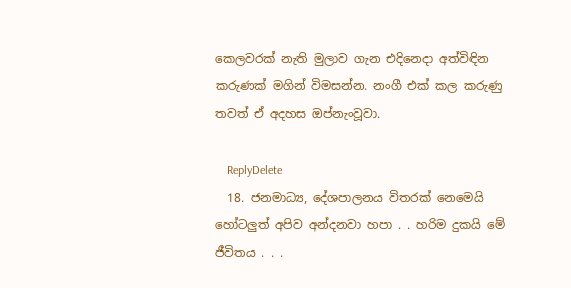කෙලවරක් නැති මුලාව ගැන එදිනෙදා අත්විඳින කරුණක් මගින් විමසන්න. නංගී එක් කල කරුණු තවත් ඒ අදහස ඔප්නැංවූවා.

    ReplyDelete
  18. ජනමාධ්‍ය, දේශපාලනය විතරක් නෙමෙයි හෝටලුත් අපිව අන්දනවා හපා . . හරිම දුකයි මේ ජීවිතය . . .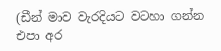(ඩීන් මාව වැරදියට වටහා ගන්න එපා අර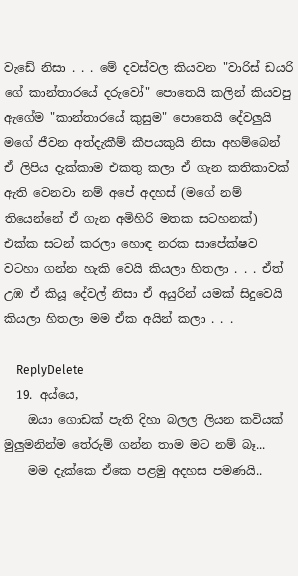වැඩේ නිසා . . . මේ දවස්වල කියවන "වාරිස් ඩයරි ගේ කාන්තාරයේ දරුවෝ" පොතෙයි කලින් කියවපු ඇගේම "කාන්තාරයේ කුසුම" පොතෙයි දේවලුයි මගේ ජීවන අත්දැකීම් කීපයකුයි නිසා අහම්බෙන් ඒ ලිපිය දැක්කාම එකතු කලා ඒ ගැන කතිකාවක් ඇති වෙනවා නම් අපේ අදහස් (මගේ නම් තියෙන්නේ ඒ ගැන අමිහිරි මතක සටහනක්) එක්ක සටන් කරලා හොඳ නරක සාපේක්ෂව වටහා ගන්න හැකි වෙයි කියලා හිතලා . . . ඒත් උඹ ඒ කියූ දේවල් නිසා ඒ අයුරින් යමක් සිදුවෙයි කියලා හිතලා මම ඒක අයින් කලා . . .

    ReplyDelete
  19. අය්යෙ,
    ඔයා ගොඩක් පැති දිහා බලල ලියන කවියක් මුලුමනින්ම තේරුම් ගන්න තාම මට නම් බෑ...
    මම දැක්කෙ ඒකෙ පළමු අදහස පමණයි..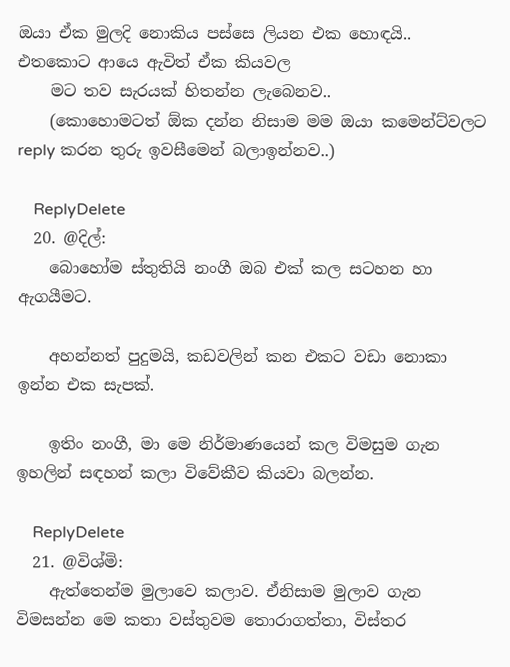ඔයා ඒක මුලදි නොකිය පස්සෙ ලියන එක හොඳයි.. එතකොට ආයෙ ඇවිත් ඒක කියවල
    මට තව සැරයක් හිතන්න ලැබෙනව..
    (කොහොමටත් ඕක දන්න නිසාම මම ඔයා කමෙන්ට්වලට reply කරන තුරු ඉවසීමෙන් බලාඉන්නව..)

    ReplyDelete
  20. @දිල්:
    බොහෝම ස්තුතියි නංගී ඔබ එක් කල සටහන හා ඇගයීමට.

    අහන්නත් පුදුමයි, කඩවලින් කන එකට වඩා නොකා ඉන්න එක සැපක්.

    ඉතිං නංගී, මා මෙ නිර්මාණයෙන් කල විමසුම ගැන ඉහලින් සඳහන් කලා විවේකීව කියවා බලන්න.

    ReplyDelete
  21. @විශ්මි:
    ඇත්තෙන්ම මුලාවෙ කලාව. ඒනිසාම මුලාව ගැන විමසන්න මෙ කතා වස්තුවම තොරාගත්තා, විස්තර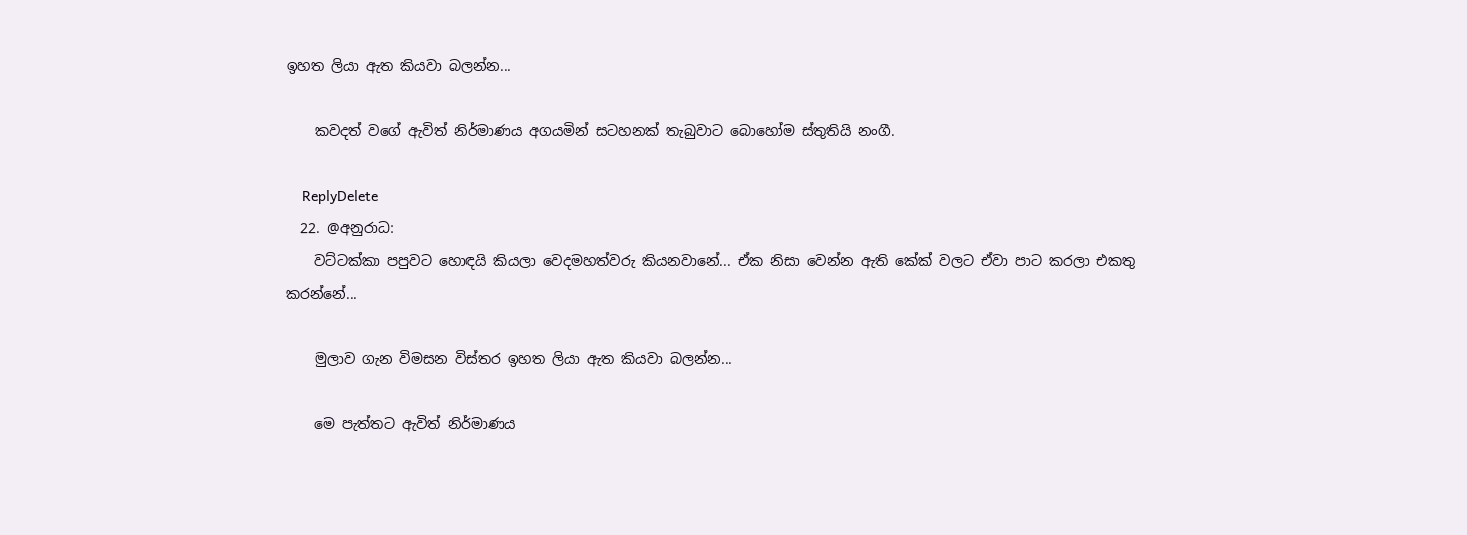ඉහත ලියා ඇත කියවා බලන්න...

    කවදත් වගේ ඇවිත් නිර්මාණය අගයමින් සටහනක් තැබුවාට බොහෝම ස්තුතියි නංගී.

    ReplyDelete
  22. @අනුරාධ:
    වට්ටක්කා පපුවට හොඳයි කියලා වෙදමහත්වරු කියනවානේ... ඒක නිසා වෙන්න ඇති කේක් වලට ඒවා පාට කරලා එකතු කරන්නේ...

    මුලාව ගැන විමසන විස්තර ඉහත ලියා ඇත කියවා බලන්න...

    මෙ පැත්තට ඇවිත් නිර්මාණය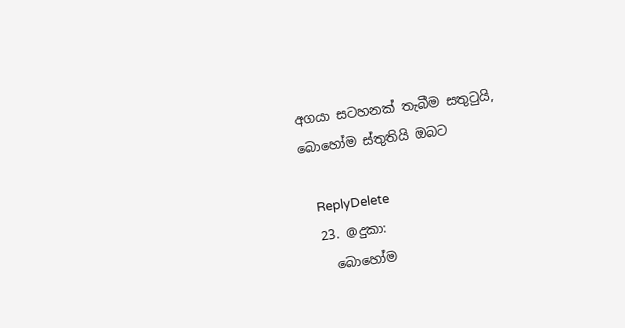අගයා සටහනක් තැබීම සතුටුයි, බොහෝම ස්තුතියි ඔබට

    ReplyDelete
  23. @දුකා:
    බොහෝම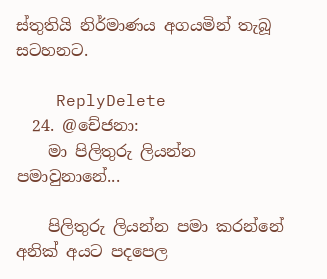ස්තුතියි නිර්මාණය අගයමින් තැබූ සටහනට.

    ReplyDelete
  24. @චේජනා:
    මා පිලිතුරු ලියන්න පමාවුනානේ...

    පිලිතුරු ලියන්න පමා කරන්නේ අනික් අයට පදපෙල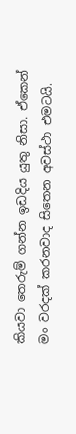කියවා තෙරුම් ගන්න ඉඩදිය යුතු නිසා. ඒකෙන් මං වරදක් කරනවාද සිතෙන අවස්ථා එමටයි.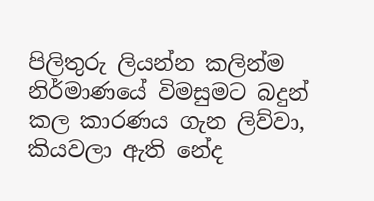පිලිතුරු ලියන්න කලින්ම නිර්මාණයේ විමසුමට බදුන් කල කාරණය ගැන ලිව්වා, කියවලා ඇති නේද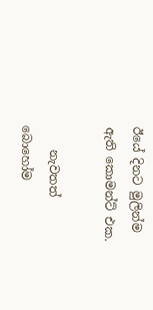ඊයේ දිනට මුලින්ම ඇති කොමන්ට් එක.

    නැවතත් බොහෝම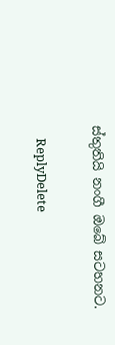ස්තුතියි නංගී ඔබේ සටහනට.

    ReplyDelete